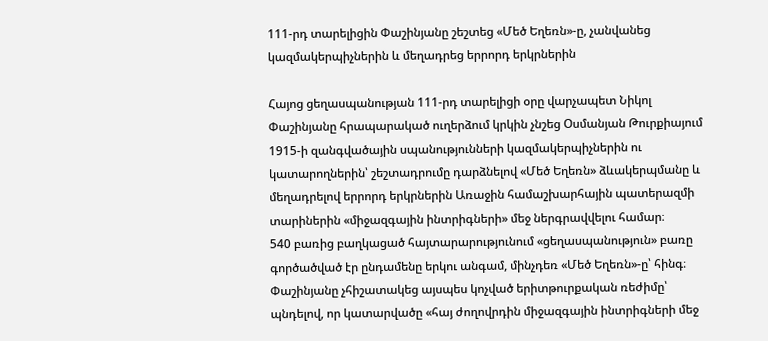111-րդ տարելիցին Փաշինյանը շեշտեց «Մեծ Եղեռն»-ը, չանվանեց կազմակերպիչներին և մեղադրեց երրորդ երկրներին

Հայոց ցեղասպանության 111-րդ տարելիցի օրը վարչապետ Նիկոլ Փաշինյանը հրապարակած ուղերձում կրկին չնշեց Օսմանյան Թուրքիայում 1915-ի զանգվածային սպանությունների կազմակերպիչներին ու կատարողներին՝ շեշտադրումը դարձնելով «Մեծ Եղեռն» ձևակերպմանը և մեղադրելով երրորդ երկրներին Առաջին համաշխարհային պատերազմի տարիներին «միջազգային ինտրիգների» մեջ ներգրավվելու համար։
540 բառից բաղկացած հայտարարությունում «ցեղասպանություն» բառը գործածված էր ընդամենը երկու անգամ, մինչդեռ «Մեծ Եղեռն»-ը՝ հինգ։ Փաշինյանը չհիշատակեց այսպես կոչված երիտթուրքական ռեժիմը՝ պնդելով, որ կատարվածը «հայ ժողովրդին միջազգային ինտրիգների մեջ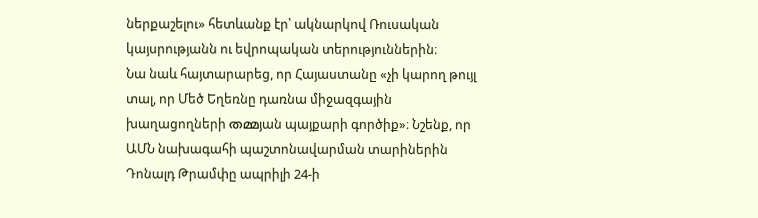ներքաշելու» հետևանք էր՝ ակնարկով Ռուսական կայսրությանն ու եվրոպական տերություններին։
Նա նաև հայտարարեց, որ Հայաստանը «չի կարող թույլ տալ, որ Մեծ Եղեռնը դառնա միջազգային խաղացողների തമ്മյան պայքարի գործիք»։ Նշենք, որ ԱՄՆ նախագահի պաշտոնավարման տարիներին Դոնալդ Թրամփը ապրիլի 24-ի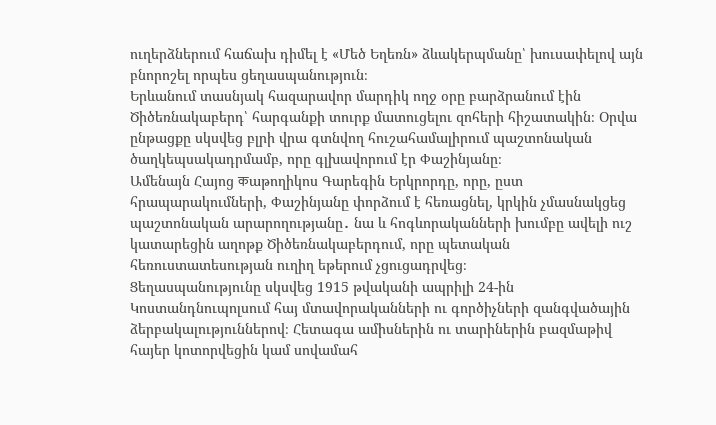ուղերձներում հաճախ դիմել է «Մեծ Եղեռն» ձևակերպմանը՝ խուսափելով այն բնորոշել որպես ցեղասպանություն։
Երևանում տասնյակ հազարավոր մարդիկ ողջ օրը բարձրանում էին Ծիծեռնակաբերդ՝ հարգանքի տուրք մատուցելու զոհերի հիշատակին։ Օրվա ընթացքը սկսվեց բլրի վրա գտնվող հուշահամալիրում պաշտոնական ծաղկեպսակադրմամբ, որը գլխավորում էր Փաշինյանը։
Ամենայն Հայոց कաթողիկոս Գարեգին Երկրորդը, որը, ըստ հրապարակումների, Փաշինյանը փորձում է հեռացնել, կրկին չմասնակցեց պաշտոնական արարողությանը․ նա և հոգևորականների խումբը ավելի ուշ կատարեցին աղոթք Ծիծեռնակաբերդում, որը պետական հեռուստատեսության ուղիղ եթերում չցուցադրվեց։
Ցեղասպանությունը սկսվեց 1915 թվականի ապրիլի 24-ին Կոստանդնուպոլսում հայ մտավորականների ու գործիչների զանգվածային ձերբակալություններով։ Հետագա ամիսներին ու տարիներին բազմաթիվ հայեր կոտորվեցին կամ սովամահ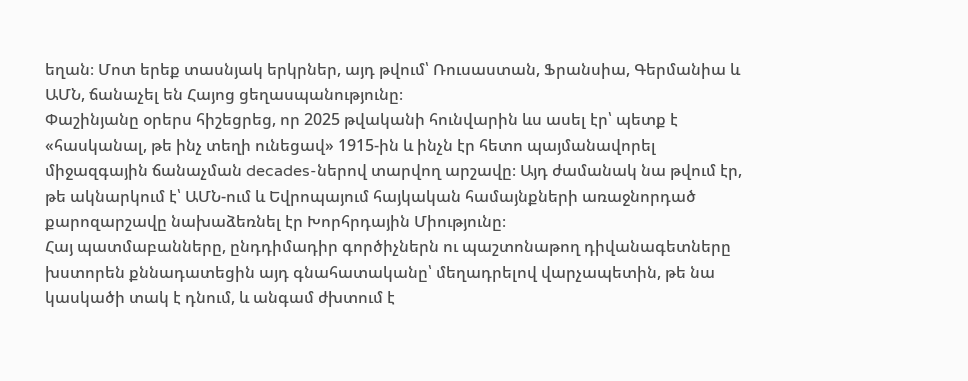եղան։ Մոտ երեք տասնյակ երկրներ, այդ թվում՝ Ռուսաստան, Ֆրանսիա, Գերմանիա և ԱՄՆ, ճանաչել են Հայոց ցեղասպանությունը։
Փաշինյանը օրերս հիշեցրեց, որ 2025 թվականի հունվարին ևս ասել էր՝ պետք է «հասկանալ, թե ինչ տեղի ունեցավ» 1915-ին և ինչն էր հետո պայմանավորել միջազգային ճանաչման decades-ներով տարվող արշավը։ Այդ ժամանակ նա թվում էր, թե ակնարկում է՝ ԱՄՆ-ում և Եվրոպայում հայկական համայնքների առաջնորդած քարոզարշավը նախաձեռնել էր Խորհրդային Միությունը։
Հայ պատմաբանները, ընդդիմադիր գործիչներն ու պաշտոնաթող դիվանագետները խստորեն քննադատեցին այդ գնահատականը՝ մեղադրելով վարչապետին, թե նա կասկածի տակ է դնում, և անգամ ժխտում է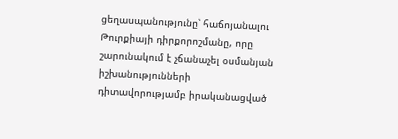ցեղասպանությունը՝ հաճոյանալու Թուրքիայի դիրքորոշմանը, որը շարունակում է չճանաչել օսմանյան իշխանությունների դիտավորությամբ իրականացված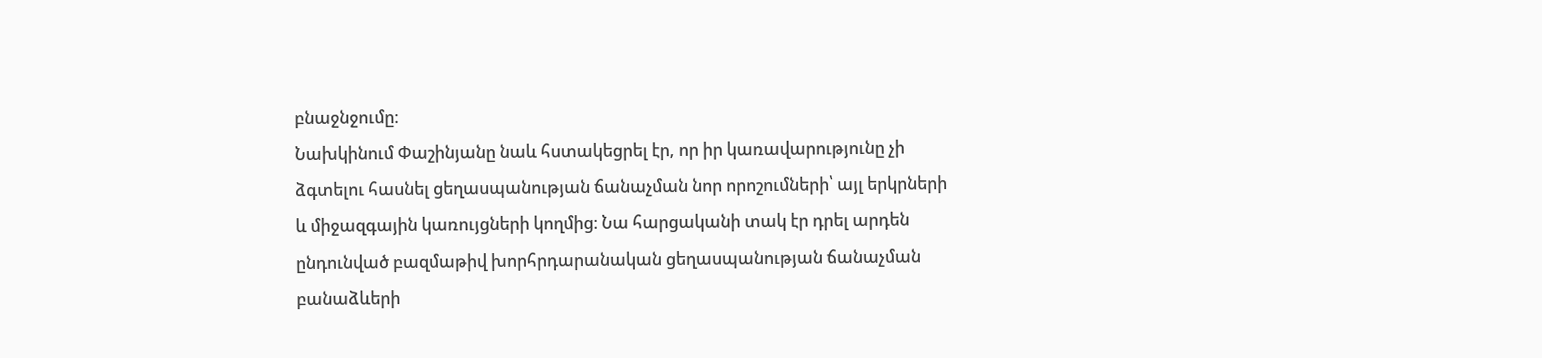բնաջնջումը։
Նախկինում Փաշինյանը նաև հստակեցրել էր, որ իր կառավարությունը չի ձգտելու հասնել ցեղասպանության ճանաչման նոր որոշումների՝ այլ երկրների և միջազգային կառույցների կողմից։ Նա հարցականի տակ էր դրել արդեն ընդունված բազմաթիվ խորհրդարանական ցեղասպանության ճանաչման բանաձևերի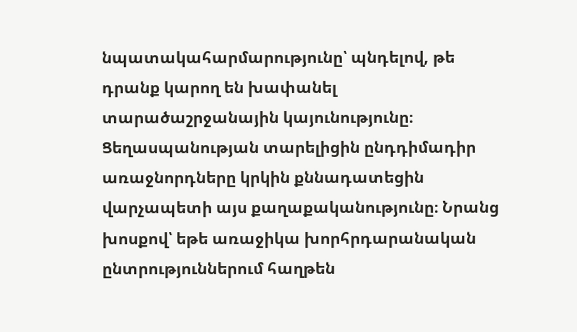նպատակահարմարությունը՝ պնդելով, թե դրանք կարող են խափանել տարածաշրջանային կայունությունը։
Ցեղասպանության տարելիցին ընդդիմադիր առաջնորդները կրկին քննադատեցին վարչապետի այս քաղաքականությունը։ Նրանց խոսքով՝ եթե առաջիկա խորհրդարանական ընտրություններում հաղթեն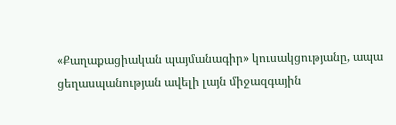«Քաղաքացիական պայմանագիր» կուսակցությանը, ապա ցեղասպանության ավելի լայն միջազգային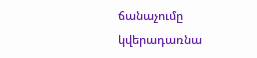ճանաչումը կվերադառնա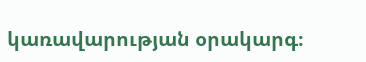կառավարության օրակարգ։